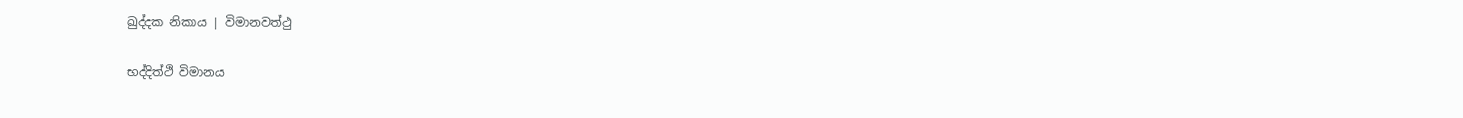ඛුද්දක නිකාය | විමානවත්ථු

භද්දිත්ථි විමානය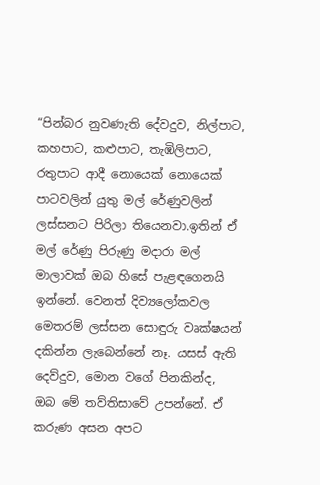“පින්බර නුවණැති දේවදුව, නිල්පාට, කහපාට, කළුපාට, තැඹිලිපාට, රතුපාට ආදී නොයෙක් නොයෙක් පාටවලින් යුතු මල් රේණුවලින් ලස්සනට පිරිලා තියෙනවා.ඉතින් ඒ මල් රේණු පිරුණු මදාරා මල් මාලාවක් ඔබ හිසේ පැළඳගෙනයි ඉන්නේ. වෙනත් දිව්‍යලෝකවල මෙතරම් ලස්සන සොඳුරු වෘක්ෂයන් දකින්න ලැබෙන්නේ නෑ. යසස් ඇති දෙව්දුව, මොන වගේ පිනකින්ද, ඔබ මේ තව්තිසාවේ උපන්නේ. ඒ කරුණ අසන අපට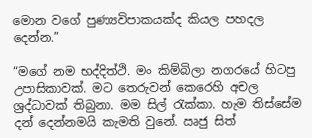මොන වගේ පුණ්‍යවිපාකයක්ද කියල පහදල දෙන්න.”

“මගේ නම භද්දිත්ථි. මං කිම්බිලා නගරයේ හිටපු උපාසිකාවක්. මට තෙරුවන් කෙරෙහි අචල ශ්‍රද්ධාවක් තිබුනා. මම සිල් රැක්කා. හැම තිස්සේම දන් දෙන්නමයි කැමති වුනේ. ඍජු සිත්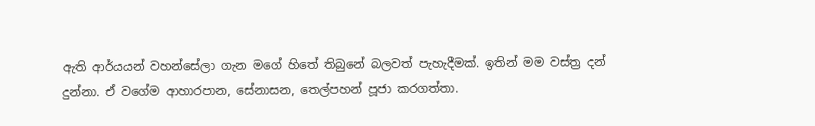ඇති ආර්යයන් වහන්සේලා ගැන මගේ හිතේ තිබුනේ බලවත් පැහැදීමක්. ඉතින් මම වස්ත්‍ර දන් දුන්නා. ඒ වගේම ආහාරපාන, සේනාසන, තෙල්පහන් පූජා කරගත්තා.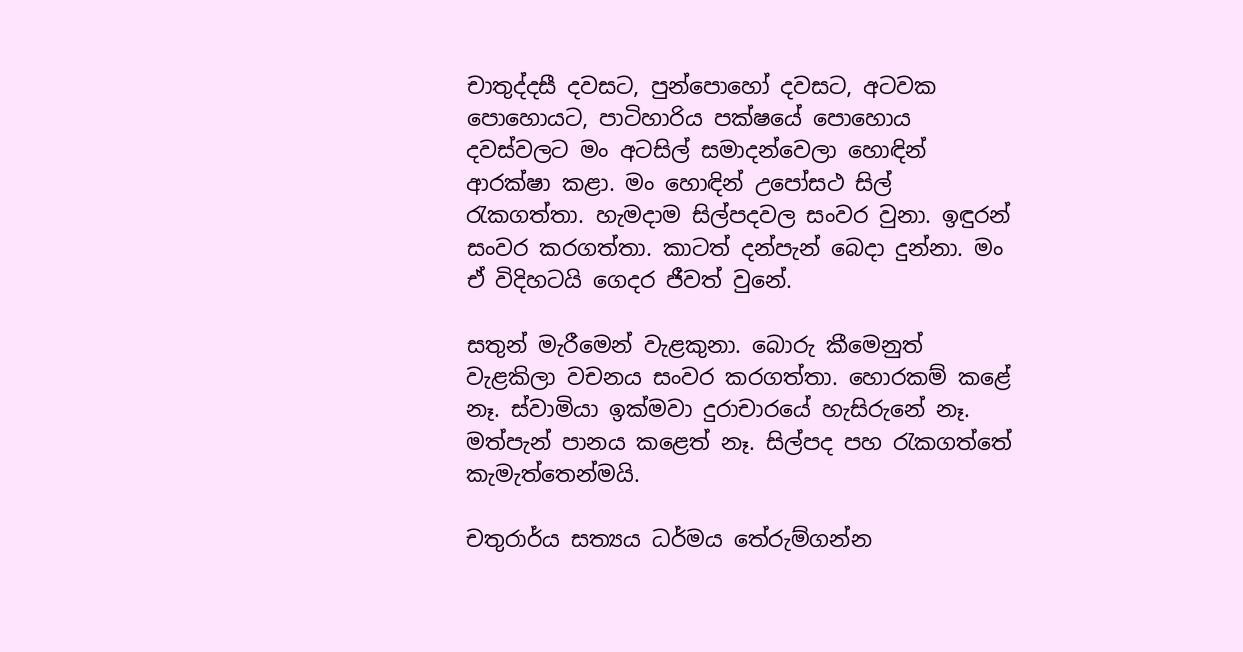චාතුද්දසී දවසට, පුන්පොහෝ දවසට, අටවක පොහොයට, පාටිහාරිය පක්ෂයේ පොහොය දවස්වලට මං අටසිල් සමාදන්වෙලා හොඳින් ආරක්ෂා කළා. මං හොඳින් උපෝසථ සිල් රැකගත්තා. හැමදාම සිල්පදවල සංවර වුනා. ඉඳුරන් සංවර කරගත්තා. කාටත් දන්පැන් බෙදා දුන්නා. මං ඒ විදිහටයි ගෙදර ජීවත් වුනේ.

සතුන් මැරීමෙන් වැළකුනා. බොරු කීමෙනුත් වැළකිලා වචනය සංවර කරගත්තා. හොරකම් කළේ නෑ. ස්වාමියා ඉක්මවා දුරාචාරයේ හැසිරුනේ නෑ. මත්පැන් පානය කළෙත් නෑ. සිල්පද පහ රැකගත්තේ කැමැත්තෙන්මයි.

චතුරාර්ය සත්‍යය ධර්මය තේරුම්ගන්න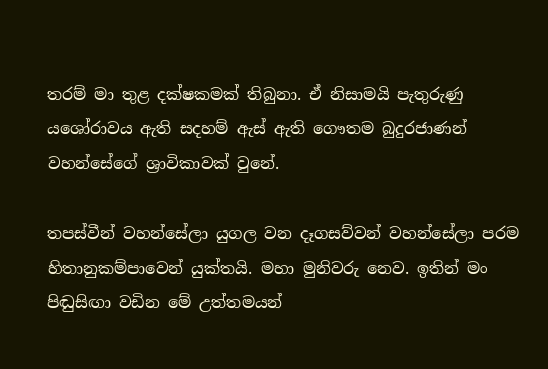තරම් මා තුළ දක්ෂකමක් තිබුනා. ඒ නිසාමයි පැතුරුණු යශෝරාවය ඇති සදහම් ඇස් ඇති ගෞතම බුදුරජාණන් වහන්සේගේ ශ්‍රාවිකාවක් වුනේ.

තපස්වීන් වහන්සේලා යුගල වන දෑගසව්වන් වහන්සේලා පරම හිතානුකම්පාවෙන් යුක්තයි. මහා මුනිවරු නෙව. ඉතින් මං පිඬුසිඟා වඩින මේ උත්තමයන්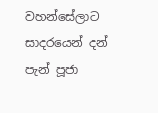වහන්සේලාට සාදරයෙන් දන් පැන් පූජා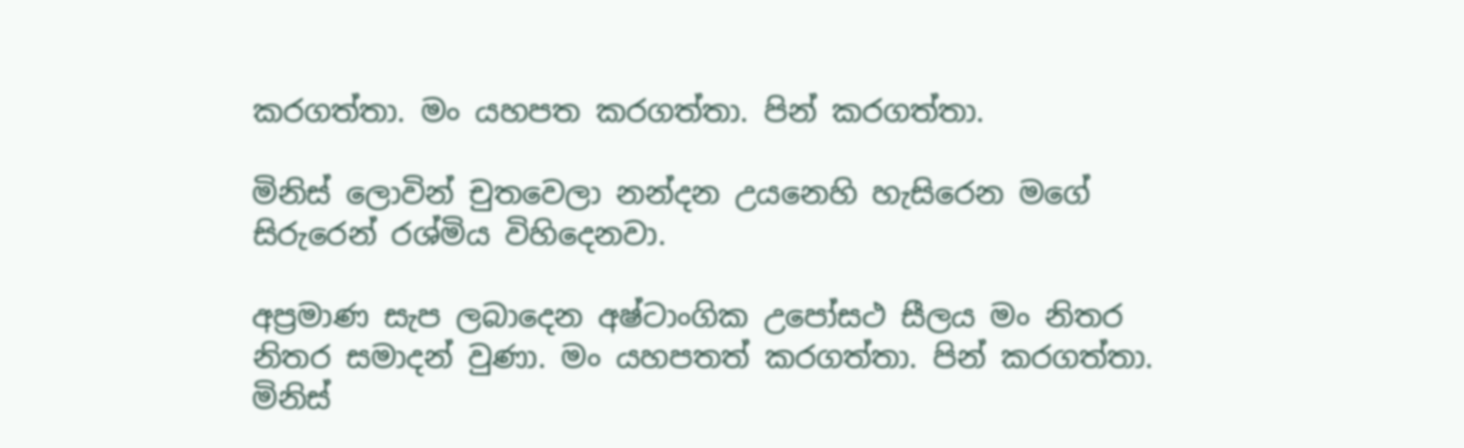කරගත්තා. මං යහපත කරගත්තා. පින් කරගත්තා.

මිනිස් ලොවින් චුතවෙලා නන්දන උයනෙහි හැසිරෙන මගේ සිරුරෙන් රශ්මිය විහිදෙනවා.

අප්‍රමාණ සැප ලබාදෙන අෂ්ටාංගික උපෝසථ සීලය මං නිතර නිතර සමාදන් වුණා. මං යහපතත් කරගත්තා. පින් කරගත්තා. මිනිස්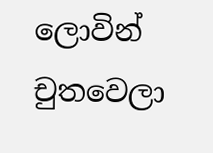ලොවින් චුතවෙලා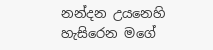නන්දන උයනෙහි හැසිරෙන මගේ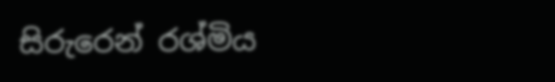සිරුරෙන් රශ්මිය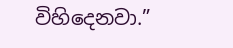විහිදෙනවා.”